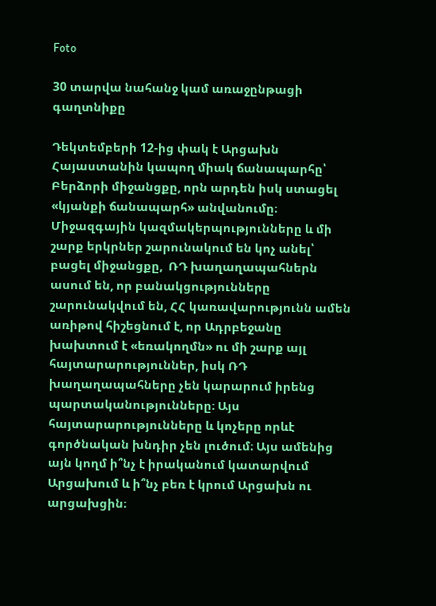Foto

30 տարվա նահանջ կամ առաջընթացի գաղտնիքը

Դեկտեմբերի 12-ից փակ է Արցախն Հայաստանին կապող միակ ճանապարհը՝ Բերձորի միջանցքը, որն արդեն իսկ ստացել «կյանքի ճանապարհ» անվանումը։ Միջազգային կազմակերպությունները և մի շարք երկրներ շարունակում են կոչ անել՝ բացել միջանցքը,  ՌԴ խաղաղապահներն ասում են, որ բանակցությունները շարունակվում են, ՀՀ կառավարությունն ամեն առիթով հիշեցնում է, որ Ադրբեջանը խախտում է «եռակողմն» ու մի շարք այլ հայտարարություններ, իսկ ՌԴ խաղաղապահները չեն կարարում իրենց պարտականությունները։ Այս հայտարարությունները և կոչերը որևէ գործնական խնդիր չեն լուծում։ Այս ամենից այն կողմ ի՞նչ է իրականում կատարվում Արցախում և ի՞նչ բեռ է կրում Արցախն ու արցախցին։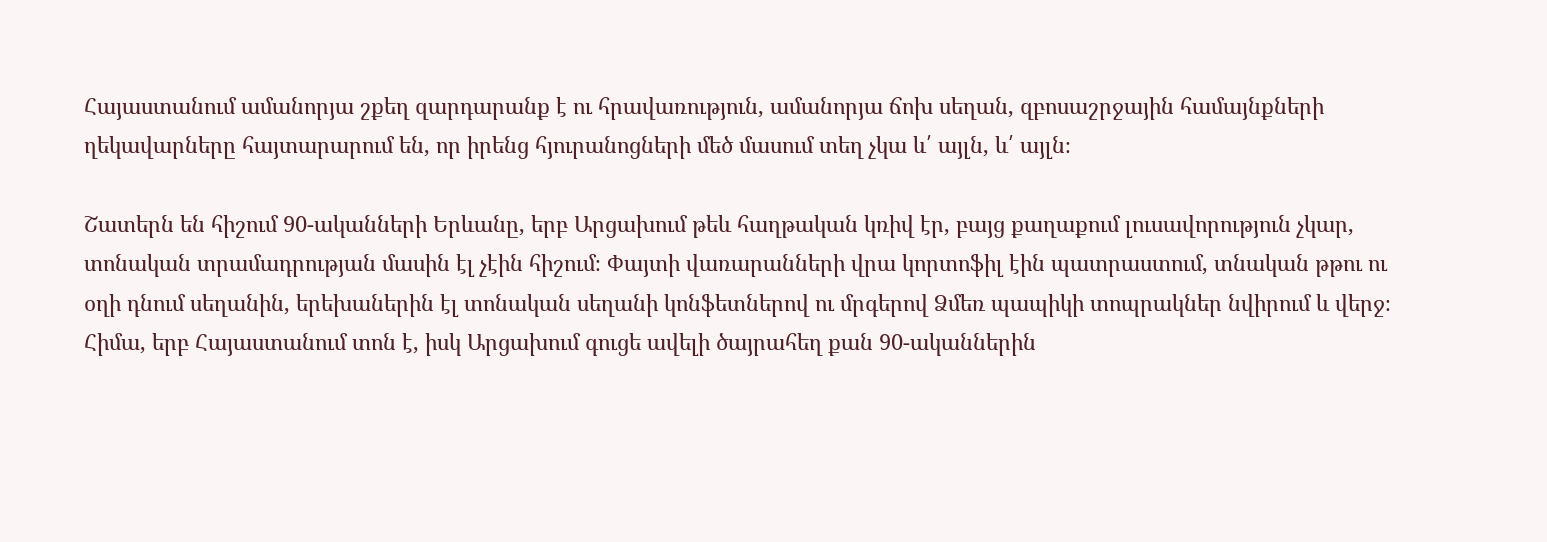Հայաստանում ամանորյա շքեղ զարդարանք է ու հրավառություն, ամանորյա ճոխ սեղան, զբոսաշրջային համայնքների ղեկավարները հայտարարում են, որ իրենց հյուրանոցների մեծ մասում տեղ չկա և՛ այլն, և՛ այլն։

Շատերն են հիշում 90-ականների Երևանը, երբ Արցախում թեև հաղթական կռիվ էր, բայց քաղաքում լուսավորություն չկար, տոնական տրամադրության մասին էլ չէին հիշում։ Փայտի վառարանների վրա կորտոֆիլ էին պատրաստում, տնական թթու ու օղի դնում սեղանին, երեխաներին էլ տոնական սեղանի կոնֆետներով ու մրգերով Ձմեռ պապիկի տոպրակներ նվիրում և վերջ։ Հիմա, երբ Հայաստանում տոն է, իսկ Արցախում գուցե ավելի ծայրահեղ քան 90-ականներին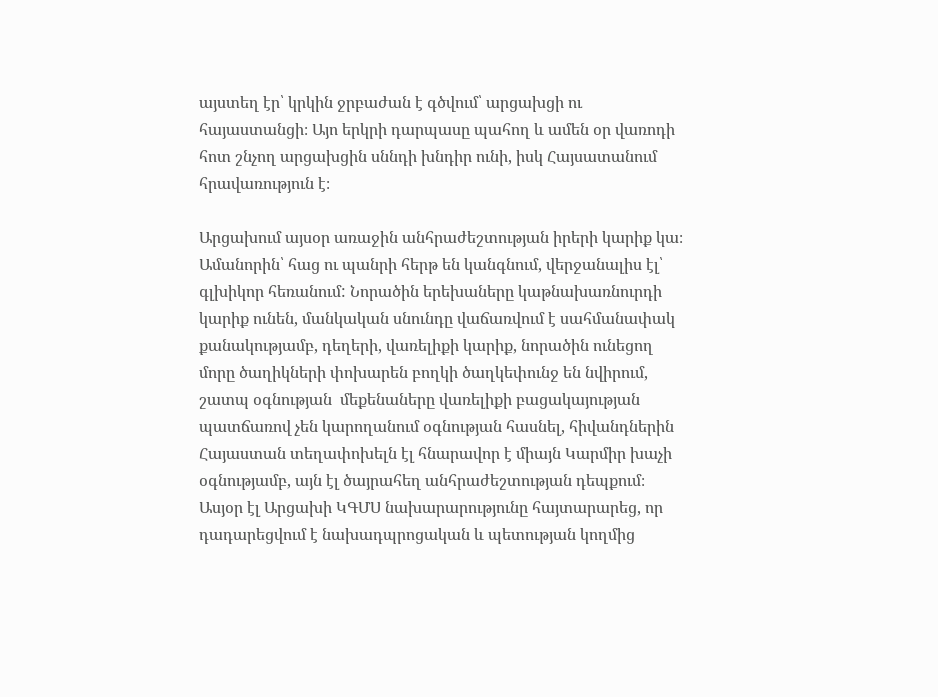այստեղ էր՝ կրկին ջրբաժան է գծվում՝ արցախցի ու հայաստանցի։ Այո երկրի դարպասը պահող և ամեն օր վառոդի հոտ շնչող արցախցին սննդի խնդիր ունի, իսկ Հայսատանում հրավառություն է։

Արցախում այսօր առաջին անհրաժեշտության իրերի կարիք կա։ Ամանորին՝ հաց ու պանրի հերթ են կանգնում, վերջանալիս էլ՝ գլխիկոր հեռանում: Նորածին երեխաները կաթնախառնուրդի կարիք ունեն, մանկական սնունդը վաճառվում է սահմանափակ քանակությամբ, դեղերի, վառելիքի կարիք, նորածին ունեցող մորը ծաղիկների փոխարեն բողկի ծաղկեփունջ են նվիրում, շատպ օգնության  մեքենաները վառելիքի բացակայության պատճառով չեն կարողանում օգնության հասնել, հիվանդներին Հայաստան տեղափոխելն էլ հնարավոր է միայն Կարմիր խաչի օգնությամբ, այն էլ ծայրահեղ անհրաժեշտության դեպքում։ Ասյօր էլ Արցախի ԿԳՄՍ նախարարությունը հայտարարեց, որ դադարեցվում է նախադպրոցական և պետության կողմից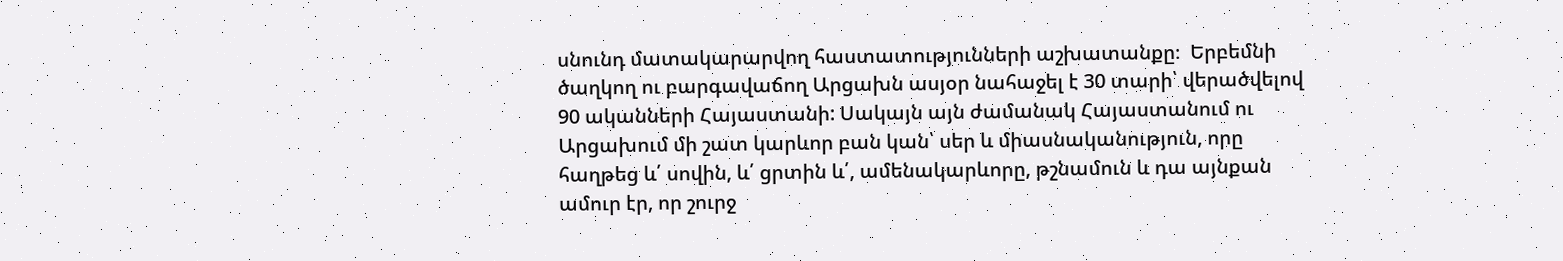սնունդ մատակարարվող հաստատությունների աշխատանքը։  Երբեմնի ծաղկող ու բարգավաճող Արցախն ասյօր նահաջել է 30 տարի՝ վերածվելով 90 ականների Հայաստանի: Սակայն այն ժամանակ Հայաստանում ու Արցախում մի շատ կարևոր բան կան՝ սեր և միասնականություն, որը հաղթեց և՛ սովին, և՛ ցրտին և՛, ամենակարևորը, թշնամուն և դա այնքան ամուր էր, որ շուրջ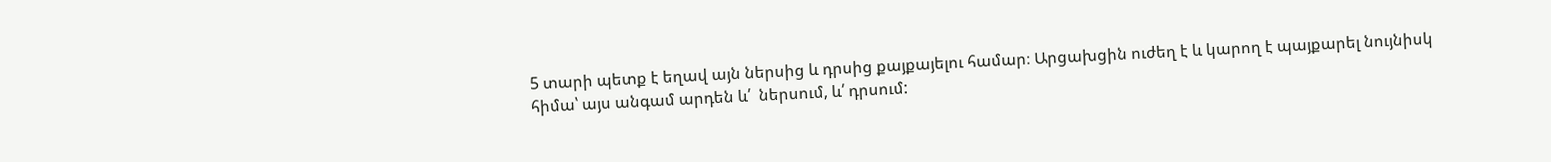5 տարի պետք է եղավ այն ներսից և դրսից քայքայելու համար։ Արցախցին ուժեղ է և կարող է պայքարել նույնիսկ հիմա՝ այս անգամ արդեն և՛  ներսում, և՛ դրսում: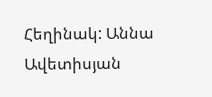Հեղինակ: Աննա Ավետիսյան